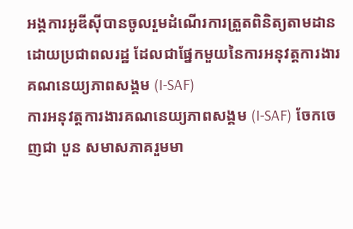អង្គការអូឌីស៊ីបានចូលរួមដំណើរការត្រួតពិនិត្យតាមដានដោយប្រជាពលរដ្ឋ ដែលជាផ្នែកមួយនៃការអនុវត្តការងារគណនេយ្យភាពសង្គម (I-SAF)
ការអនុវត្តការងារគណនេយ្យភាពសង្គម (I-SAF) ចែកចេញជា បួន សមាសភាគរួមមា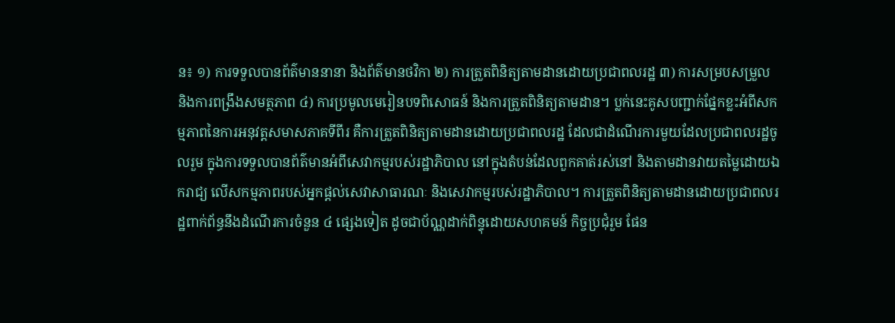ន៖ ១) ការទទួលបានព័ត៌មាននានា និងព័ត៌មានថវិកា ២) ការត្រួតពិនិត្យតាមដានដោយប្រជាពលរដ្ឋ ៣) ការសម្របសម្រួល និងការពង្រឹងសមត្ថភាព ៤) ការប្រមូលមេរៀនបទពិសោធន៍ និងការត្រួតពិនិត្យតាមដាន។ ប្លក់នេះគូសបញ្ជាក់ផ្នែកខ្លះអំពីសកម្មភាពនៃការអនុវត្តសមាសភាគទីពីរ គឺការត្រួតពិនិត្យតាមដានដោយប្រជាពលរដ្ឋ ដែលជាដំណើរការមួយដែលប្រជាពលរដ្ឋចូលរួម ក្នុងការទទួលបានព័ត៌មានអំពីសេវាកម្មរបស់រដ្ឋាភិបាល នៅក្នុងតំបន់ដែលពួកគាត់រស់នៅ និងតាមដានវាយតម្លៃដោយឯករាជ្យ លើសកម្មភាពរបស់អ្នកផ្តល់សេវាសាធារណៈ និងសេវាកម្មរបស់រដ្ឋាភិបាល។ ការត្រួតពិនិត្យតាមដានដោយប្រជាពលរដ្ឋពាក់ព័ន្ធនឹងដំណើរការចំនួន ៤ ផ្សេងទៀត ដូចជាប័ណ្ណដាក់ពិន្ទុដោយសហគមន៍ កិច្ចប្រជុំរួម ផែន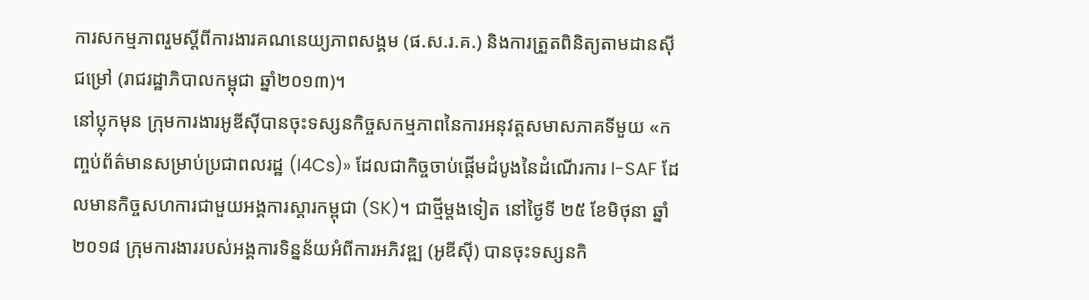ការសកម្មភាពរួមស្ដីពីការងារគណនេយ្យភាពសង្គម (ផ.ស.រ.គ.) និងការត្រួតពិនិត្យតាមដានស៊ីជម្រៅ (រាជរដ្ឋាភិបាលកម្ពុជា ឆ្នាំ២០១៣)។
នៅប្លុកមុន ក្រុមការងារអូឌីស៊ីបានចុះទស្សនកិច្ចសកម្មភាពនៃការអនុវត្តសមាសភាគទីមួយ «កញ្ចប់ព័ត៌មានសម្រាប់ប្រជាពលរដ្ឋ (I4Cs)» ដែលជាកិច្ចចាប់ផ្ដើមដំបូងនៃដំណើរការ I-SAF ដែលមានកិច្ចសហការជាមួយអង្គការស្ដារកម្ពុជា (SK)។ ជាថ្មីម្ដងទៀត នៅថ្ងៃទី ២៥ ខែមិថុនា ឆ្នាំ២០១៨ ក្រុមការងាររបស់អង្គការទិន្នន័យអំពីការអភិវឌ្ឍ (អូឌីស៊ី) បានចុះទស្សនកិ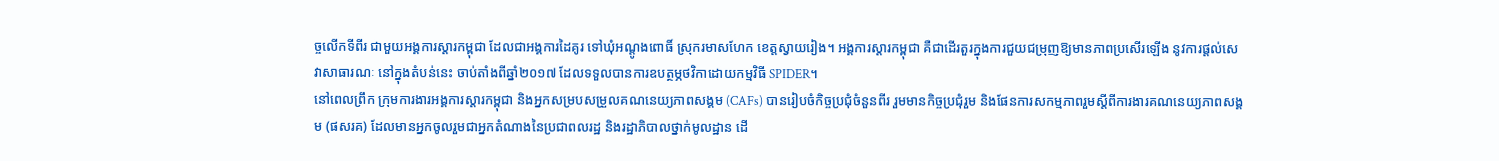ច្ចលើកទីពីរ ជាមួយអង្គការស្ដារកម្ពុជា ដែលជាអង្គការដៃគូរ ទៅឃុំអណ្ដូងពោធិ៍ ស្រុករមាសហែក ខេត្តស្វាយរៀង។ អង្គការស្ដារកម្ពុជា គឺជាដើរតួរក្នុងការជួយជម្រុញឱ្យមានភាពប្រសើរឡើង នូវការផ្តល់សេវាសាធារណៈ នៅក្នុងតំបន់នេះ ចាប់តាំងពីឆ្នាំ២០១៧ ដែលទទួលបានការឧបត្ថម្ភថវិកាដោយកម្មវិធី SPIDER។
នៅពេលព្រឹក ក្រុមការងារអង្គការស្ដារកម្ពុជា និងអ្នកសម្របសម្រួលគណនេយ្យភាពសង្គម (CAFs) បានរៀបចំកិច្ចប្រជុំចំនួនពីរ រួមមានកិច្ចប្រជុំរួម និងផែនការសកម្មភាពរួមស្ដីពីការងារគណនេយ្យភាពសង្គម (ផសរគ) ដែលមានអ្នកចូលរួមជាអ្នកតំណាងនៃប្រជាពលរដ្ឋ និងរដ្ឋាភិបាលថ្នាក់មូលដ្ឋាន ដើ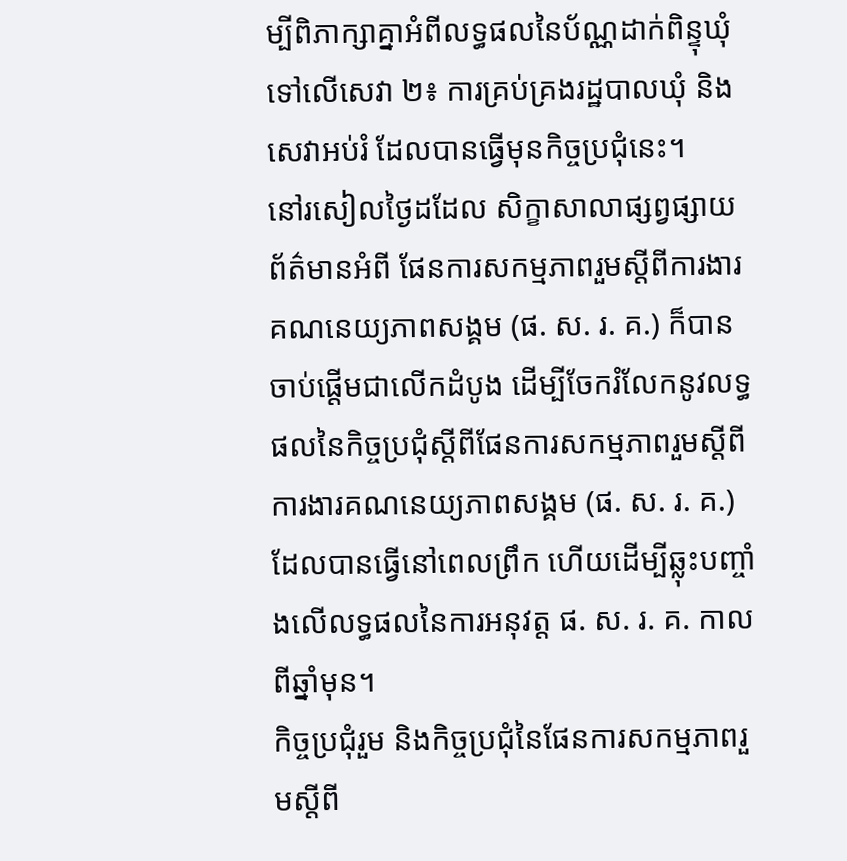ម្បីពិភាក្សាគ្នាអំពីលទ្ធផលនៃប័ណ្ណដាក់ពិន្ទុឃុំទៅលើសេវា ២៖ ការគ្រប់គ្រងរដ្ឋបាលឃុំ និងសេវាអប់រំ ដែលបានធ្វើមុនកិច្ចប្រជុំនេះ។
នៅរសៀលថ្ងៃដដែល សិក្ខាសាលាផ្សព្វផ្សាយព័ត៌មានអំពី ផែនការសកម្មភាពរួមស្ដីពីការងារគណនេយ្យភាពសង្គម (ផ. ស. រ. គ.) ក៏បានចាប់ផ្ដើមជាលើកដំបូង ដើម្បីចែករំលែកនូវលទ្ធផលនៃកិច្ចប្រជុំស្ដីពីផែនការសកម្មភាពរួមស្ដីពីការងារគណនេយ្យភាពសង្គម (ផ. ស. រ. គ.) ដែលបានធ្វើនៅពេលព្រឹក ហើយដើម្បីឆ្លុះបញ្ចាំងលើលទ្ធផលនៃការអនុវត្ត ផ. ស. រ. គ. កាលពីឆ្នាំមុន។
កិច្ចប្រជុំរួម និងកិច្ចប្រជុំនៃផែនការសកម្មភាពរួមស្ដីពី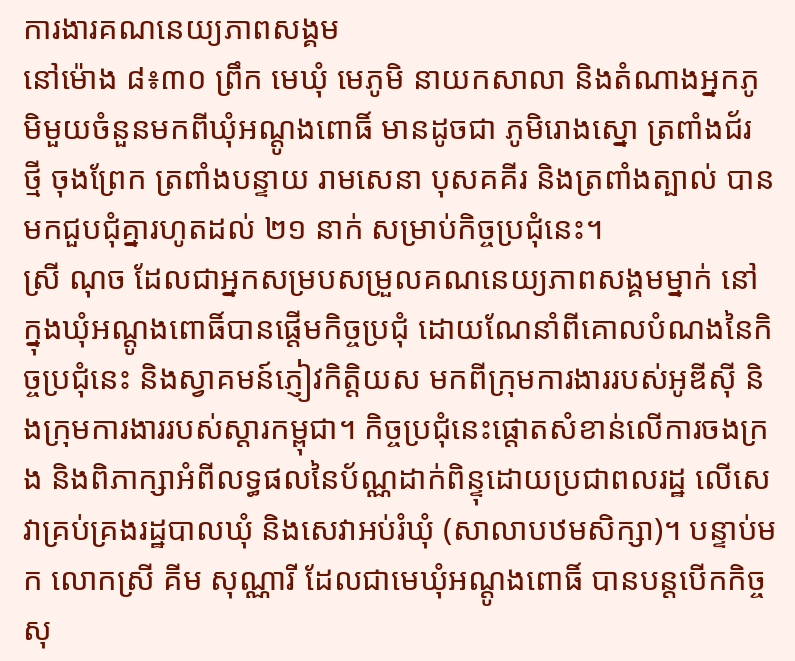ការងារគណនេយ្យភាពសង្គម
នៅម៉ោង ៨៖៣០ ព្រឹក មេឃុំ មេភូមិ នាយកសាលា និងតំណាងអ្នកភូមិមួយចំនួនមកពីឃុំអណ្ដូងពោធិ៍ មានដូចជា ភូមិរោងស្នោ ត្រពាំងជ័រ ថ្មី ចុងព្រែក ត្រពាំងបន្ទាយ រាមសេនា បុសគគីរ និងត្រពាំងត្បាល់ បានមកជួបជុំគ្នារហូតដល់ ២១ នាក់ សម្រាប់កិច្ចប្រជុំនេះ។
ស្រី ណុច ដែលជាអ្នកសម្របសម្រួលគណនេយ្យភាពសង្គមម្នាក់ នៅក្នុងឃុំអណ្តូងពោធិ៍បានផ្តើមកិច្ចប្រជុំ ដោយណែនាំពីគោលបំណងនៃកិច្ចប្រជុំនេះ និងស្វាគមន៍ភ្ញៀវកិត្តិយស មកពីក្រុមការងាររបស់អូឌីស៊ី និងក្រុមការងាររបស់ស្ដារកម្ពុជា។ កិច្ចប្រជុំនេះផ្តោតសំខាន់លើការចងក្រង និងពិភាក្សាអំពីលទ្ធផលនៃប័ណ្ណដាក់ពិន្ទុដោយប្រជាពលរដ្ឋ លើសេវាគ្រប់គ្រងរដ្ឋបាលឃុំ និងសេវាអប់រំឃុំ (សាលាបឋមសិក្សា)។ បន្ទាប់មក លោកស្រី គីម សុណ្ណារី ដែលជាមេឃុំអណ្ដូងពោធិ៍ បានបន្តបើកកិច្ចសុ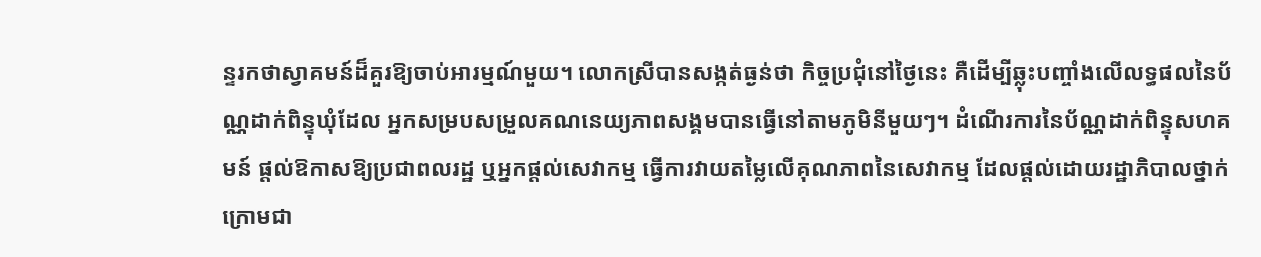ន្ទរកថាស្វាគមន៍ដ៏គួរឱ្យចាប់អារម្មណ៍មួយ។ លោកស្រីបានសង្កត់ធ្ងន់ថា កិច្ចប្រជុំនៅថ្ងៃនេះ គឺដើម្បីឆ្លុះបញ្ចាំងលើលទ្ធផលនៃប័ណ្ណដាក់ពិន្ទុឃុំដែល អ្នកសម្របសម្រួលគណនេយ្យភាពសង្គមបានធ្វើនៅតាមភូមិនីមួយៗ។ ដំណើរការនៃប័ណ្ណដាក់ពិន្ទុសហគមន៍ ផ្តល់ឱកាសឱ្យប្រជាពលរដ្ឋ ឬអ្នកផ្តល់សេវាកម្ម ធ្វើការវាយតម្លៃលើគុណភាពនៃសេវាកម្ម ដែលផ្តល់ដោយរដ្ឋាភិបាលថ្នាក់ក្រោមជា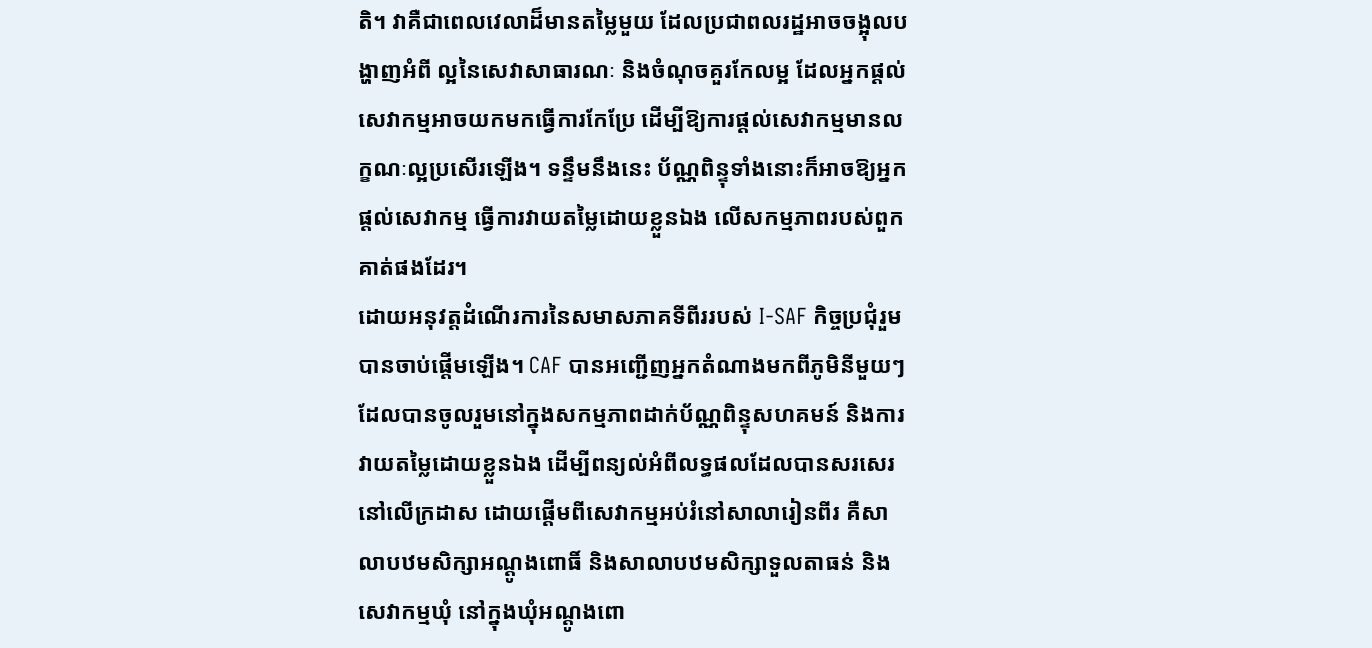តិ។ វាគឺជាពេលវេលាដ៏មានតម្លៃមួយ ដែលប្រជាពលរដ្ឋអាចចង្អុលបង្ហាញអំពី ល្អនៃសេវាសាធារណៈ និងចំណុចគួរកែលម្អ ដែលអ្នកផ្តល់សេវាកម្មអាចយកមកធ្វើការកែប្រែ ដើម្បីឱ្យការផ្តល់សេវាកម្មមានលក្ខណៈល្អប្រសើរឡើង។ ទន្ទឹមនឹងនេះ ប័ណ្ណពិន្ទុទាំងនោះក៏អាចឱ្យអ្នកផ្តល់សេវាកម្ម ធ្វើការវាយតម្លៃដោយខ្លួនឯង លើសកម្មភាពរបស់ពួកគាត់ផងដែរ។
ដោយអនុវត្តដំណើរការនៃសមាសភាគទីពីររបស់ I-SAF កិច្ចប្រជុំរួមបានចាប់ផ្តើមឡើង។ CAF បានអញ្ជើញអ្នកតំណាងមកពីភូមិនីមួយៗ ដែលបានចូលរួមនៅក្នុងសកម្មភាពដាក់ប័ណ្ណពិន្ទុសហគមន៍ និងការវាយតម្លៃដោយខ្លួនឯង ដើម្បីពន្យល់អំពីលទ្ធផលដែលបានសរសេរនៅលើក្រដាស ដោយផ្ដើមពីសេវាកម្មអប់រំនៅសាលារៀនពីរ គឺសាលាបឋមសិក្សាអណ្តូងពោធិ៍ និងសាលាបឋមសិក្សាទួលតាធន់ និងសេវាកម្មឃុំ នៅក្នុងឃុំអណ្តូងពោ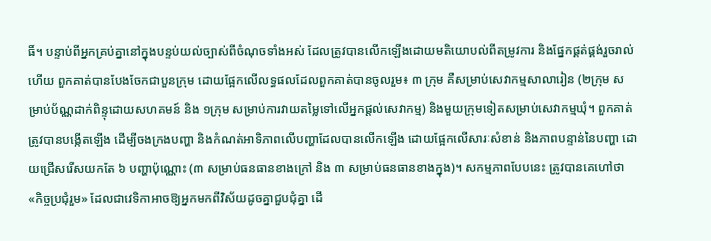ធិ៍។ បន្ទាប់ពីអ្នកគ្រប់គ្នានៅក្នុងបន្ទប់យល់ច្បាស់ពីចំណុចទាំងអស់ ដែលត្រូវបានលើកឡើងដោយមតិយោបល់ពីតម្រូវការ និងផ្នែកផ្គត់ផ្គង់រួចរាល់ហើយ ពួកគាត់បានបែងចែកជាបួនក្រុម ដោយផ្អែកលើលទ្ធផលដែលពួកគាត់បានចូលរួម៖ ៣ ក្រុម គឺសម្រាប់សេវាកម្មសាលារៀន (២ក្រុម សម្រាប់ប័ណ្ណដាក់ពិន្ទុដោយសហគមន៍ និង ១ក្រុម សម្រាប់ការវាយតម្លៃទៅលើអ្នកផ្តល់សេវាកម្ម) និងមួយក្រុមទៀតសម្រាប់សេវាកម្មឃុំ។ ពួកគាត់ត្រូវបានបង្កើតឡើង ដើម្បីចងក្រងបញ្ហា និងកំណត់អាទិភាពលើបញ្ហាដែលបានលើកឡើង ដោយផ្អែកលើសារៈសំខាន់ និងភាពបន្ទាន់នៃបញ្ហា ដោយជ្រើសរើសយកតែ ៦ បញ្ហាប៉ុណ្ណោះ (៣ សម្រាប់ធនធានខាងក្រៅ និង ៣ សម្រាប់ធនធានខាងក្នុង)។ សកម្មភាពបែបនេះ ត្រូវបានគេហៅថា «កិច្ចប្រជុំរួម» ដែលជាវេទិកាអាចឱ្យអ្នកមកពីវិស័យដូចគ្នាជួបជុំគ្នា ដើ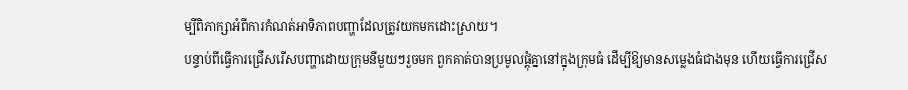ម្បីពិភាក្សាអំពីការកំណត់អាទិភាពបញ្ហាដែលត្រូវយកមកដោះស្រាយ។
បន្ទាប់ពីធ្វើការជ្រើសរើសបញ្ហាដោយក្រុមនីមួយៗរួចមក ពួកគាត់បានប្រមូលផ្តុំគ្នានៅក្នុងក្រុមធំ ដើម្បីឱ្យមានសម្លេងធំជាងមុន ហើយធ្វើការជ្រើស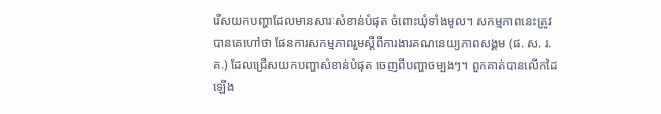រើសយកបញ្ហាដែលមានសារៈសំខាន់បំផុត ចំពោះឃុំទាំងមូល។ សកម្មភាពនេះត្រូវបានគេហៅថា ផែនការសកម្មភាពរួមស្ដីពីការងារគណនេយ្យភាពសង្គម (ផ. ស. រ. គ.) ដែលជ្រើសយកបញ្ហាសំខាន់បំផុត ចេញពីបញ្ហាចម្បងៗ។ ពួកគាត់បានលើកដៃឡើង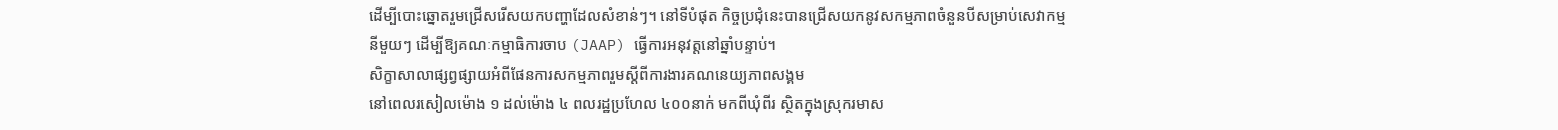ដើម្បីបោះឆ្នោតរួមជ្រើសរើសយកបញ្ហាដែលសំខាន់ៗ។ នៅទីបំផុត កិច្ចប្រជុំនេះបានជ្រើសយកនូវសកម្មភាពចំនួនបីសម្រាប់សេវាកម្មនីមួយៗ ដើម្បីឱ្យគណៈកម្មាធិការចាប (JAAP) ធ្វើការអនុវត្តនៅឆ្នាំបន្ទាប់។
សិក្ខាសាលាផ្សព្វផ្សាយអំពីផែនការសកម្មភាពរួមស្ដីពីការងារគណនេយ្យភាពសង្គម
នៅពេលរសៀលម៉ោង ១ ដល់ម៉ោង ៤ ពលរដ្ឋប្រហែល ៤០០នាក់ មកពីឃុំពីរ ស្ថិតក្នុងស្រុករមាស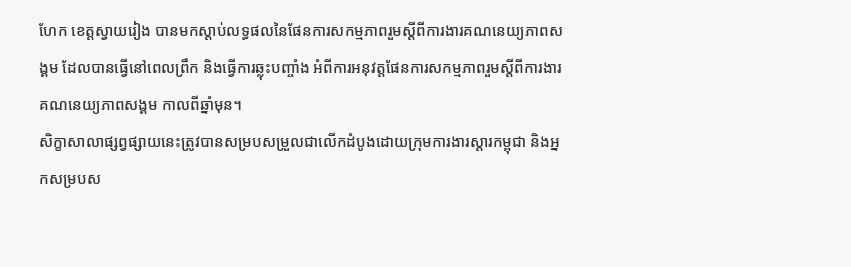ហែក ខេត្តស្វាយរៀង បានមកស្តាប់លទ្ធផលនៃផែនការសកម្មភាពរួមស្ដីពីការងារគណនេយ្យភាពសង្គម ដែលបានធ្វើនៅពេលព្រឹក និងធ្វើការឆ្លុះបញ្ចាំង អំពីការអនុវត្តផែនការសកម្មភាពរួមស្ដីពីការងារគណនេយ្យភាពសង្គម កាលពីឆ្នាំមុន។
សិក្ខាសាលាផ្សព្វផ្សាយនេះត្រូវបានសម្របសម្រួលជាលើកដំបូងដោយក្រុមការងារស្ដារកម្ពុជា និងអ្នកសម្របស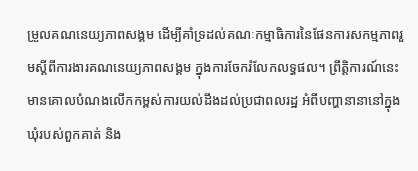ម្រួលគណនេយ្យភាពសង្គម ដើម្បីគាំទ្រដល់គណៈកម្មាធិការនៃផែនការសកម្មភាពរួមស្ដីពីការងារគណនេយ្យភាពសង្គម ក្នុងការចែករំលែកលទ្ធផល។ ព្រឹត្តិការណ៍នេះ មានគោលបំណងលើកកម្ពស់ការយល់ដឹងដល់ប្រជាពលរដ្ឋ អំពីបញ្ហានានានៅក្នុងឃុំរបស់ពួកគាត់ និង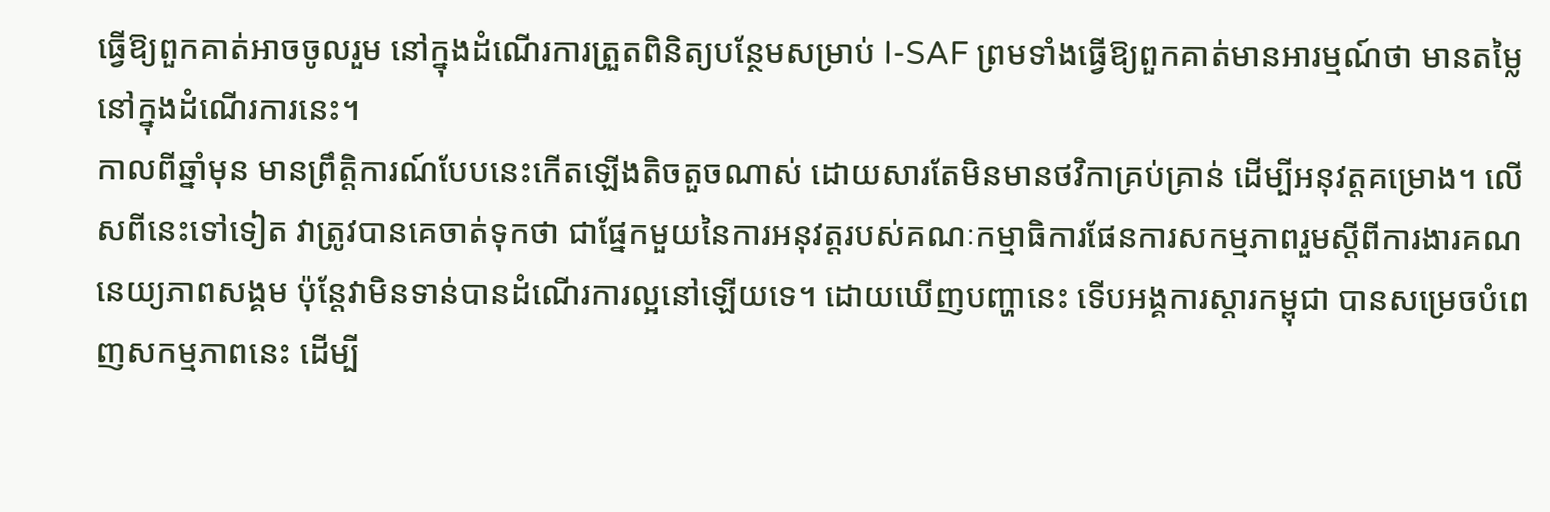ធ្វើឱ្យពួកគាត់អាចចូលរួម នៅក្នុងដំណើរការត្រួតពិនិត្យបន្ថែមសម្រាប់ I-SAF ព្រមទាំងធ្វើឱ្យពួកគាត់មានអារម្មណ៍ថា មានតម្លៃនៅក្នុងដំណើរការនេះ។
កាលពីឆ្នាំមុន មានព្រឹត្តិការណ៍បែបនេះកើតឡើងតិចតួចណាស់ ដោយសារតែមិនមានថវិកាគ្រប់គ្រាន់ ដើម្បីអនុវត្តគម្រោង។ លើសពីនេះទៅទៀត វាត្រូវបានគេចាត់ទុកថា ជាផ្នែកមួយនៃការអនុវត្តរបស់គណៈកម្មាធិការផែនការសកម្មភាពរួមស្ដីពីការងារគណនេយ្យភាពសង្គម ប៉ុន្តែវាមិនទាន់បានដំណើរការល្អនៅឡើយទេ។ ដោយឃើញបញ្ហានេះ ទើបអង្គការស្តារកម្ពុជា បានសម្រេចបំពេញសកម្មភាពនេះ ដើម្បី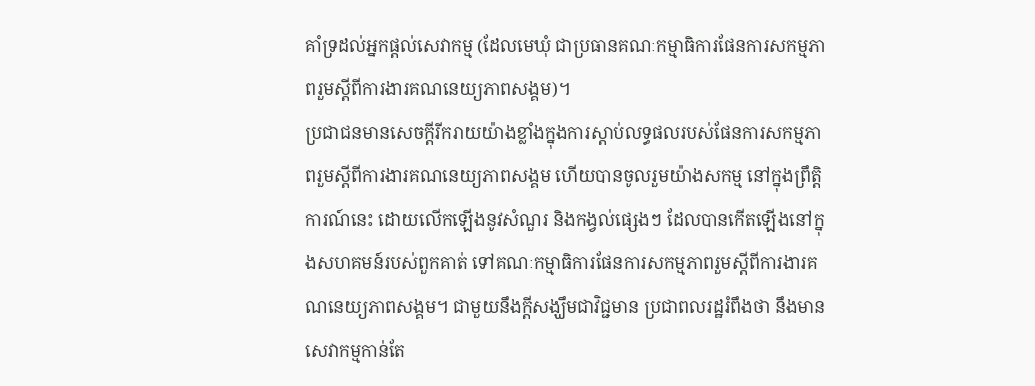គាំទ្រដល់អ្នកផ្តល់សេវាកម្ម (ដែលមេឃុំ ជាប្រធានគណៈកម្មាធិការផែនការសកម្មភាពរួមស្ដីពីការងារគណនេយ្យភាពសង្គម)។
ប្រជាជនមានសេចក្តីរីករាយយ៉ាងខ្លាំងក្នុងការស្តាប់លទ្ធផលរបស់ផែនការសកម្មភាពរួមស្ដីពីការងារគណនេយ្យភាពសង្គម ហើយបានចូលរួមយ៉ាងសកម្ម នៅក្នុងព្រឹត្តិការណ៍នេះ ដោយលើកឡើងនូវសំណួរ និងកង្វល់ផ្សេងៗ ដែលបានកើតឡើងនៅក្នុងសហគមន៍របស់ពួកគាត់ ទៅគណៈកម្មាធិការផែនការសកម្មភាពរួមស្ដីពីការងារគណនេយ្យភាពសង្គម។ ជាមួយនឹងក្តីសង្ឃឹមជាវិជ្ជមាន ប្រជាពលរដ្ឋរំពឹងថា នឹងមានសេវាកម្មកាន់តែ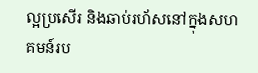ល្អប្រសើរ និងឆាប់រហ័សនៅក្នុងសហគមន៍រប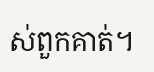ស់ពួកគាត់។